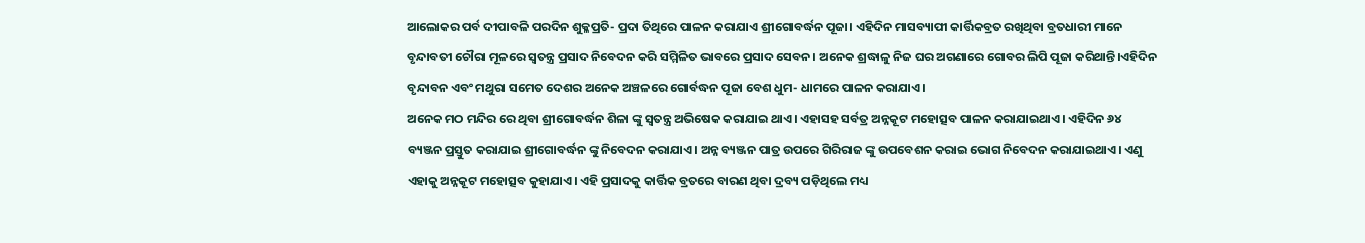ଆଲୋକର ପର୍ବ ଦୀପାବଳି ପରଦିନ ଶୁକ୍ଳପ୍ରତି- ପ୍ରଦା ତିଥିରେ ପାଳନ କରାଯାଏ ଶ୍ରୀଗୋବର୍ଦ୍ଧନ ପୂଜା। ଏହିଦିନ ମାସବ୍ୟାପୀ କାର୍ତ୍ତିକବ୍ରତ ରଖିଥିବା ବ୍ରତଧାରୀ ମାନେ ବୃନ୍ଦାବତୀ ଚୌରା ମୂଳରେ ସ୍ୱତନ୍ତ୍ର ପ୍ରସାଦ ନିବେଦନ କରି ସମ୍ମିଳିତ ଭାବରେ ପ୍ରସାଦ ସେବନ। ଅନେକ ଶ୍ରଦ୍ଧାଳୁ ନିଜ ଘର ଅଗଣାରେ ଗୋବର ଲିପି ପୂଜା କରିଥାନ୍ତି।ଏହିଦିନ ବୃନ୍ଦାବନ ଏବଂ ମଥୁରା ସମେତ ଦେଶର ଅନେକ ଅଞ୍ଚଳରେ ଗୋର୍ବଦ୍ଧନ ପୂଜା ବେଶ ଧୁମ- ଧାମରେ ପାଳନ କରାଯାଏ।
ଅନେକ ମଠ ମନ୍ଦିର ରେ ଥିବା ଶ୍ରୀଗୋବର୍ଦ୍ଧନ ଶିଳା ଙ୍କୁ ସ୍ୱତନ୍ତ୍ର ଅଭିଷେକ କରାଯାଇ ଥାଏ। ଏହାସହ ସର୍ବତ୍ର ଅନ୍ନକୂଟ ମହୋତ୍ସବ ପାଳନ କରାଯାଇଥାଏ। ଏହିଦିନ ୬୪ ବ୍ୟଞ୍ଜନ ପ୍ରସ୍ତୁତ କରାଯାଇ ଶ୍ରୀଗୋବର୍ଦ୍ଧନ ଙ୍କୁ ନିବେଦନ କରାଯାଏ। ଅନ୍ନ ବ୍ୟଞ୍ଜନ ପାତ୍ର ଉପରେ ଗିରିରାଜ ଙ୍କୁ ଉପବେଶନ କରାଇ ଭୋଗ ନିବେଦନ କରାଯାଇଥାଏ। ଏଣୁ ଏହାକୁ ଅନ୍ନକୂଟ ମହୋତ୍ସବ କୁହାଯାଏ। ଏହି ପ୍ରସାଦକୁ କାର୍ତ୍ତିକ ବ୍ରତରେ ବାରଣ ଥିବା ଦ୍ରବ୍ୟ ପଡ଼ିଥିଲେ ମଧ୍ୟ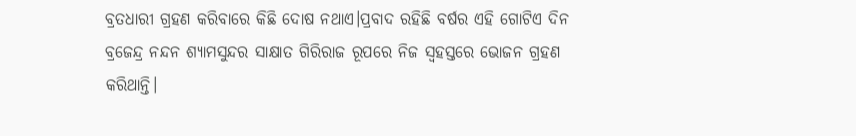ବ୍ରତଧାରୀ ଗ୍ରହଣ କରିବାରେ କିଛି ଦୋଷ ନଥାଏ।ପ୍ରବାଦ ରହିଛି ବର୍ଷର ଏହି ଗୋଟିଏ ଦିନ ବ୍ରଜେନ୍ଦ୍ର ନନ୍ଦନ ଶ୍ୟାମସୁନ୍ଦର ସାକ୍ଷାତ ଗିରିରାଜ ରୂପରେ ନିଜ ସ୍ଵହସ୍ତରେ ଭୋଜନ ଗ୍ରହଣ କରିଥାନ୍ତି।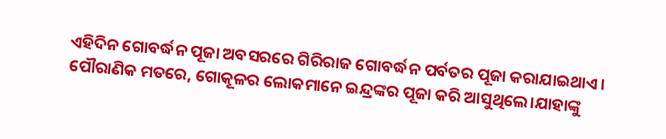ଏହିଦିନ ଗୋବର୍ଦ୍ଧନ ପୂଜା ଅବସରରେ ଗିରିରାଜ ଗୋବର୍ଦ୍ଧନ ପର୍ବତର ପୂଜା କରାଯାଇଥାଏ। ପୌରାଣିକ ମତରେ, ଗୋକୂଳର ଲୋକମାନେ ଇନ୍ଦ୍ରଙ୍କର ପୂଜା କରି ଆସୁଥିଲେ।ଯାହାଙ୍କୁ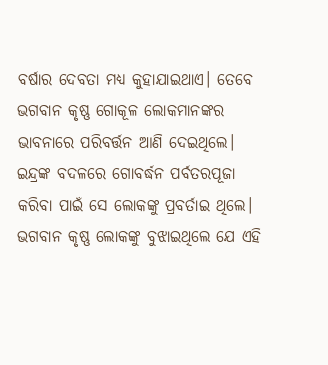ବର୍ଷାର ଦେବତା ମଧ୍ୟ କୁହାଯାଇଥାଏ। ତେବେ ଭଗବାନ କୃଷ୍ଣ ଗୋକୂଳ ଲୋକମାନଙ୍କର ଭାବନାରେ ପରିବର୍ତ୍ତନ ଆଣି ଦେଇଥିଲେ। ଇନ୍ଦ୍ରଙ୍କ ବଦଳରେ ଗୋବର୍ଦ୍ଧନ ପର୍ବତରପୂଜା କରିବା ପାଇଁ ସେ ଲୋକଙ୍କୁ ପ୍ରବର୍ତାଇ ଥିଲେ। ଭଗବାନ କୃଷ୍ଣ ଲୋକଙ୍କୁ ବୁଝାଇଥିଲେ ଯେ ଏହି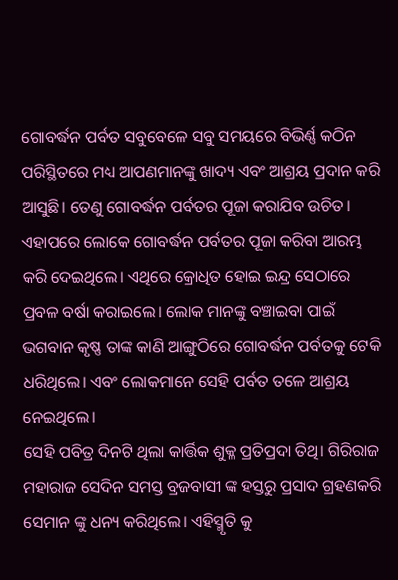ଗୋବର୍ଦ୍ଧନ ପର୍ବତ ସବୁବେଳେ ସବୁ ସମୟରେ ବିଭିର୍ଣ୍ଣ କଠିନ ପରିସ୍ଥିତରେ ମଧ୍ୟ ଆପଣମାନଙ୍କୁ ଖାଦ୍ୟ ଏବଂ ଆଶ୍ରୟ ପ୍ରଦାନ କରି ଆସୁଛି। ତେଣୁ ଗୋବର୍ଦ୍ଧନ ପର୍ବତର ପୂଜା କରାଯିବ ଉଚିତ। ଏହାପରେ ଲୋକେ ଗୋବର୍ଦ୍ଧନ ପର୍ବତର ପୂଜା କରିବା ଆରମ୍ଭ କରି ଦେଇଥିଲେ। ଏଥିରେ କ୍ରୋଧିତ ହୋଇ ଇନ୍ଦ୍ର ସେଠାରେ ପ୍ରବଳ ବର୍ଷା କରାଇଲେ। ଲୋକ ମାନଙ୍କୁ ବଞ୍ଚାଇବା ପାଇଁ ଭଗବାନ କୃଷ୍ଣ ତାଙ୍କ କାଣି ଆଙ୍ଗୁଠିରେ ଗୋବର୍ଦ୍ଧନ ପର୍ବତକୁ ଟେକି ଧରିଥିଲେ। ଏବଂ ଲୋକମାନେ ସେହି ପର୍ବତ ତଳେ ଆଶ୍ରୟ ନେଇଥିଲେ।
ସେହି ପବିତ୍ର ଦିନଟି ଥିଲା କାର୍ତ୍ତିକ ଶୁକ୍ଳ ପ୍ରତିପ୍ରଦା ତିଥି। ଗିରିରାଜ ମହାରାଜ ସେଦିନ ସମସ୍ତ ବ୍ରଜବାସୀ ଙ୍କ ହସ୍ତରୁ ପ୍ରସାଦ ଗ୍ରହଣକରି ସେମାନ ଙ୍କୁ ଧନ୍ୟ କରିଥିଲେ। ଏହିସ୍ମୃତି କୁ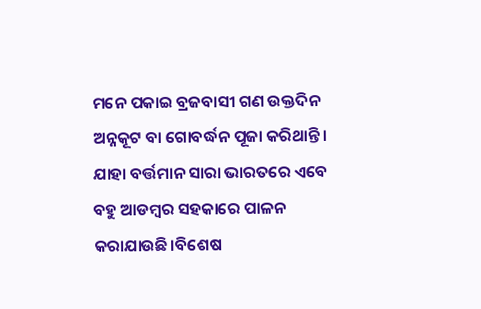ମନେ ପକାଇ ବ୍ରଜବାସୀ ଗଣ ଉକ୍ତଦିନ ଅନ୍ନକୂଟ ବା ଗୋବର୍ଦ୍ଧନ ପୂଜା କରିଥାନ୍ତି। ଯାହା ବର୍ତ୍ତମାନ ସାରା ଭାରତରେ ଏବେ ବହୁ ଆଡମ୍ବର ସହକାରେ ପାଳନ କରାଯାଉଛି।ବିଶେଷ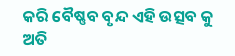କରି ବୈଷ୍ଣବ ବୃନ୍ଦ ଏହି ଉତ୍ସବ କୁ ଅତି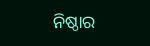ନିଷ୍ଠାର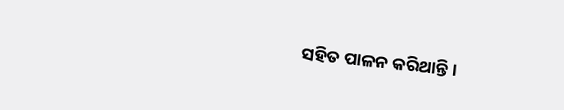ସହିତ ପାଳନ କରିଥାନ୍ତି।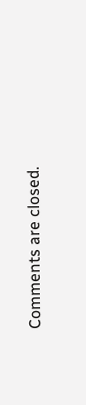Comments are closed.